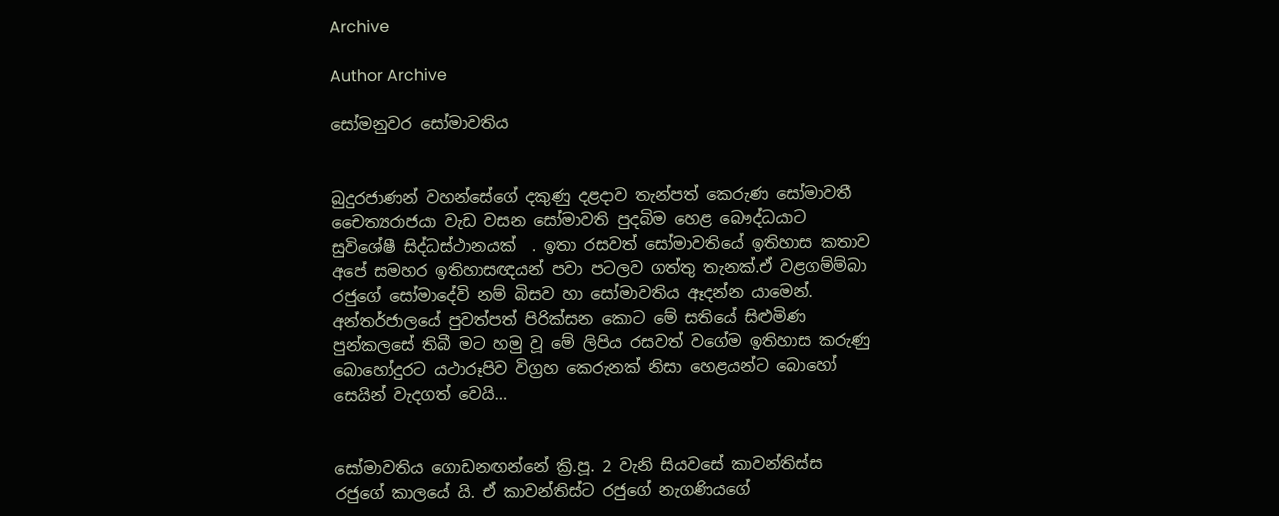Archive

Author Archive

සෝමනුවර සෝමාවතිය


බුදුරජාණන් වහන්සේගේ දකුණු දළදාව තැන්පත් කෙරුණ සෝමාවතී චෛත්‍යරාජයා වැඩ වසන සෝමාවති පුදබිම හෙළ බෞද්ධයාට සුවිශේෂී සිද්ධස්ථානයක්  . ඉතා රසවත් සෝමාවතියේ ඉතිහාස කතාව අපේ සමහර ඉතිහාසඥයන් පවා පටලව ගත්තු තැනක්.ඒ වළගම්ම්බා රජුගේ සෝමාදේවි නම් බිසව හා සෝමාවතිය ඈදන්න යාමෙන්. අන්තර්ජාලයේ පුවත්පත් පිරික්සන කොට මේ සතියේ සිළුමිණ පුන්කලසේ තිබී මට හමු වූ මේ ලිපිය රසවත් වගේම ඉතිහාස කරුණු බොහෝදුරට යථාරූපිව විග්‍රහ කෙරුනක් නිසා හෙළයන්ට බොහෝ සෙයින් වැදගත් වෙයි…


සෝමාවතිය ගොඩනඟන්නේ ක්‍රි.පූ. 2 වැනි සියවසේ කාවන්තිස්ස රජුගේ කාලයේ යි. ඒ කාවන්තිස්ට රජුගේ නැගණියගේ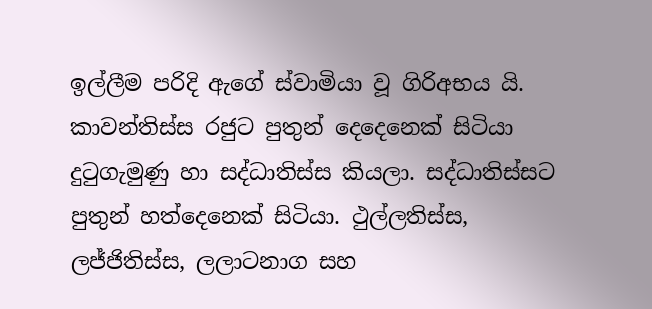ඉල්ලීම පරිදි ඇගේ ස්වාමියා වූ ගිරිඅභය යි. කාවන්තිස්ස රජුට පුතුන් දෙදෙනෙක් සිටියා දුටුගැමුණු හා සද්ධාතිස්ස කියලා. සද්ධාතිස්සට පුතුන් හත්දෙනෙක් සිටියා. ථුල්ලතිස්ස, ලජ්ජිතිස්ස, ලලාටනාග සහ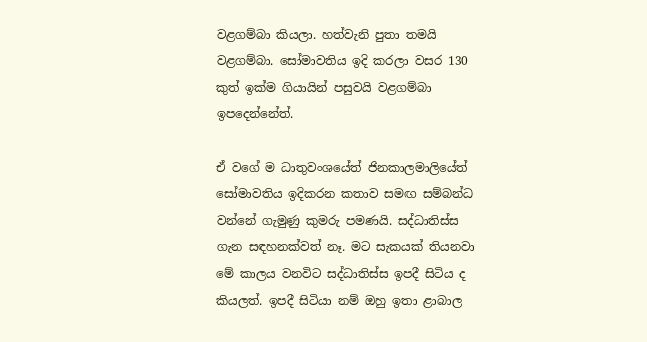වළගම්බා කියලා. හත්වැනි පුතා තමයි වළගම්බා. සෝමාවතිය ඉදි කරලා වසර 130 කුත් ඉක්ම ගියායින් පසුවයි වළගම්බා ඉපදෙන්නේත්.

ඒ වගේ ම ධාතුවංශයේත් ජිනකාලමාලියේත් සෝමාවතිය ඉදිකරන කතාව සමඟ සම්බන්ධ වන්නේ ගැමුණු කුමරු පමණයි. සද්ධාතිස්ස ගැන සඳහනක්වත් නෑ. මට සැකයක් තියනවා මේ කාලය වනවිට සද්ධාතිස්ස ඉපදී සිටිය ද කියලත්. ඉපදී සිටියා නම් ඔහු ඉතා ළාබාල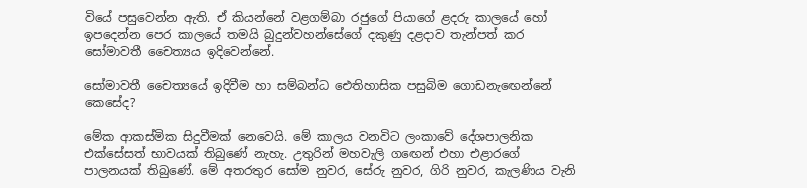වියේ පසුවෙන්න ඇති. ඒ කියන්නේ වළගම්බා රජුගේ පියාගේ ළදරු කාලයේ හෝ ඉපදෙන්න පෙර කාලයේ තමයි බුදුන්වහන්සේගේ දකුණු දළදාව තැන්පත් කර සෝමාවතී චෛත්‍යය ඉදිවෙන්නේ.

සෝමාවතී චෛත්‍යයේ ඉදිවීම හා සම්බන්ධ ඓතිහාසික පසුබිම ගොඩනැඟෙන්නේ කෙසේද?

මේක ආකස්මික සිදුවීමක් නෙවෙයි. මේ කාලය වනවිට ලංකාවේ දේශපාලනික එක්සේසත් භාවයක් තිබුණේ නැහැ. උතුරින් මහවැලි ගඟෙන් එහා එළාරගේ පාලනයක් තිබුණේ. මේ අතරතුර සෝම නුවර, සේරු නුවර, ගිරි නුවර, කැලණිය වැනි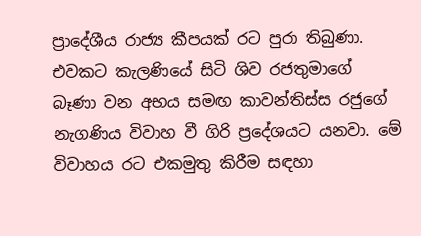ප්‍රාදේශීය රාජ්‍ය කීපයක් රට පුරා තිබුණා. එවකට කැලණියේ සිටි ශිව රජතුමාගේ බෑණා වන අභය සමඟ කාවන්තිස්ස රජුගේ නැගණිය විවාහ වී ගිරි ප්‍රදේශයට යනවා. මේ විවාහය රට එකමුතු කිරීම සඳහා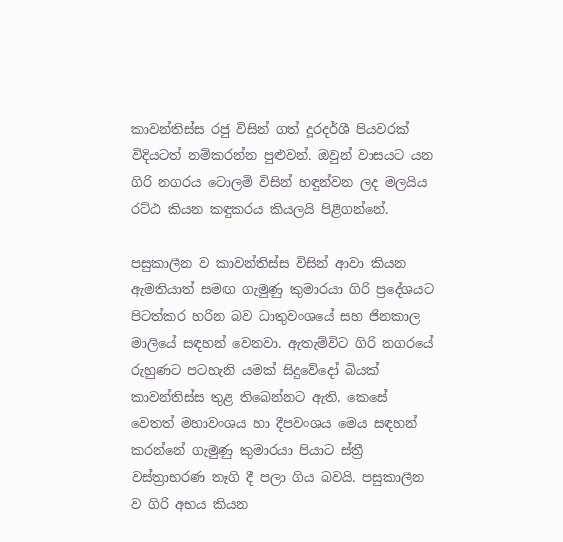කාවන්තිස්ස රජු විසින් ගත් දූරදර්ශී පියවරක් විදියටත් නම්කරන්න පුළුවන්. ඔවුන් වාසයට යන ගිරි නගරය ටොලමි විසින් හඳුන්වන ලද මලයිය රට්ඨ කියන කඳුකරය කියලයි පිළිගන්නේ.

පසුකාලීන ව කාවන්තිස්ස විසින් ආවා කියන ඇමතියාත් සමඟ ගැමුණු කුමාරයා ගිරි ප්‍රදේශයට පිටත්කර හරින බව ධාතුවංශයේ සහ ජිනකාල මාලියේ සඳහන් වෙනවා. ඇතැම්විට ගිරි නගරයේ රුහුණට පටහැනි යමක් සිදුවේදෝ බියක් කාවන්තිස්ස තුළ තිබෙන්නට ඇති. කෙසේ වෙතත් මහාවංශය හා දීපවංශය මෙය සඳහන් කරන්නේ ගැමුණු කුමාරයා පියාට ස්ත්‍රී වස්ත්‍රාභරණ තෑගි දී පලා ගිය බවයි. පසුකාලීන ව ගිරි අභය කියන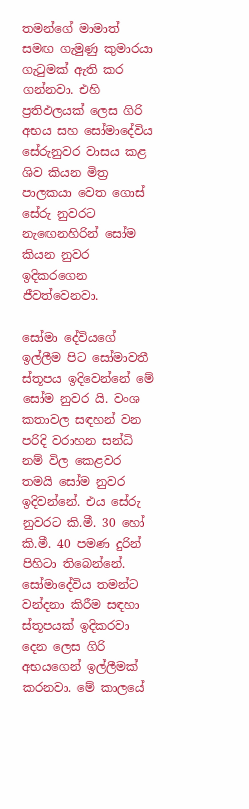තමන්ගේ මාමාත් සමඟ ගැමුණු කුමාරයා ගැටුමක් ඇති කර ගන්නවා. එහි ප්‍රතිඵලයක් ලෙස ගිරි අභය සහ සෝමාදේවිය සේරුනුවර වාසය කළ ශිව කියන මිත්‍ර පාලකයා වෙත ගොස් සේරු නුවරට නැඟෙනහිරින් සෝම කියන නුවර ඉදිකරගෙන ජීවත්වෙනවා.

සෝමා දේවියගේ ඉල්ලීම පිට සෝමාවතී ස්තූපය ඉදිවෙන්නේ මේ සෝම නුවර යි. වංශ කතාවල සඳහන් වන පරිදි වරාහන සන්ධි නම් විල කෙළවර තමයි සෝම නුවර ඉදිවන්නේ. එය සේරු නුවරට කි.මී. 30 හෝ කි.මී. 40 පමණ දුරින් පිහිටා තිබෙන්නේ. සෝමාදේවිය තමන්ට වන්දනා කිරීම සඳහා ස්තූපයක් ඉදිකරවා දෙන ලෙස ගිරි අභයගෙන් ඉල්ලීමක් කරනවා. මේ කාලයේ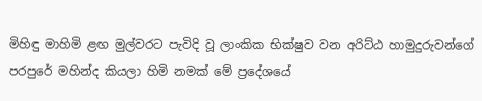මිහිඳු මාහිමි ළඟ මුල්වරට පැවිදි වූ ලාංකික භික්ෂුව වන අරිට්ඨ හාමුදුරුවන්ගේ පරපුරේ මහින්ද කියලා හිමි නමක් මේ ප්‍රදේශයේ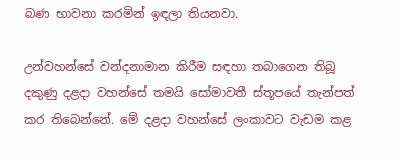බණ භාවනා කරමින් ඉඳලා තියනවා.

උන්වහන්සේ වන්දනාමාන කිරීම සඳහා තබාගෙන තිබූ දකුණු දළදා වහන්සේ තමයි සෝමාවතී ස්තූපයේ තැන්පත් කර තිබෙන්නේ. මේ දළදා වහන්සේ ලංකාවට වැඩම කළ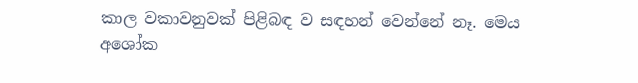කාල වකාවනුවක් පිළිබඳ ව සඳහන් වෙන්නේ නෑ. මෙය අශෝක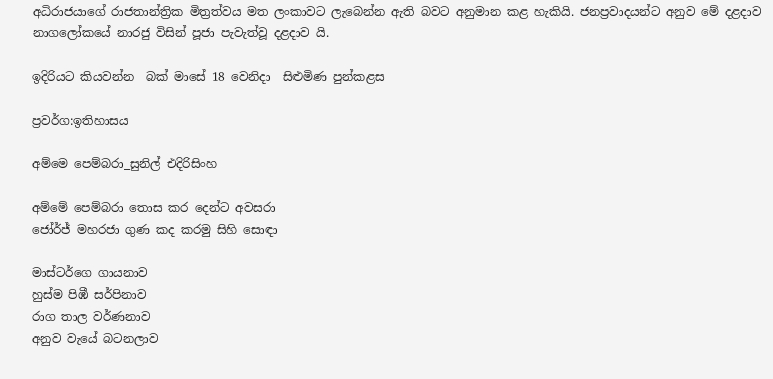අධිරාජයාගේ රාජතාන්ත්‍රික මිත්‍රත්වය මත ලංකාවට ලැබෙන්න ඇති බවට අනුමාන කළ හැකියි. ජනප්‍රවාදයන්ට අනුව මේ දළදාව නාගලෝකයේ නාරජු විසින් පූජා පැවැත්වූ දළදාව යි.

ඉදිරියට කියවන්න  බක් මාසේ 18 වෙනිදා  සිළුමිණ පුන්කළස

ප්‍රවර්ග:ඉතිහාසය

අම්මෙ පෙම්බරා_සුනිල් එදිරිසිංහ

අම්මේ පෙම්බරා තොස කර දෙන්ට අවසරා
ජෝර්ජ් මහරජා ගුණ කද කරමු සිහි සොඳා

මාස්ටර්ගෙ ගායනාව
හුස්ම පිඹී සර්පිනාව
රාග තාල වර්ණනාව
අනුව වැයේ බටනලාව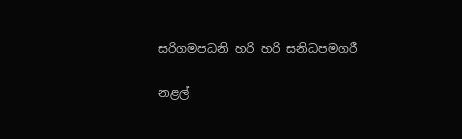සරිගමපධනි හරි හරි සනිධපමගරී

නළල්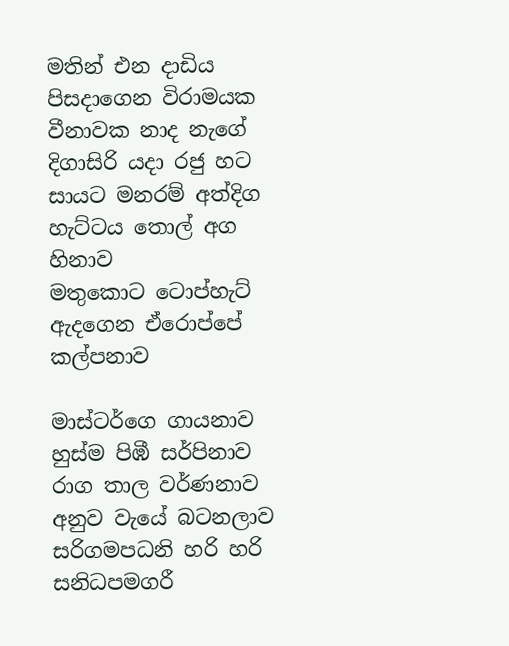මතින් එන දාඩිය පිසදාගෙන විරාමයක
වීනාවක නාද නැගේ දිගාසිරි යදා රජු හට
සායට මනරම් අත්දිග හැට්ටය තොල් අග හිනාව
මතුකොට ටොප්හැට් ඇදගෙන ඒරොප්පේ කල්පනාව

මාස්ටර්ගෙ ගායනාව
හුස්ම පිඹී සර්පිනාව
රාග තාල වර්ණනාව
අනුව වැයේ බටනලාව
සරිගමපධනි හරි හරි සනිධපමගරී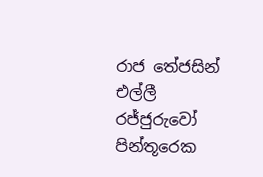රාජ තේජසින් එල්ලී රජ්ජුරුවෝ පින්තූරෙක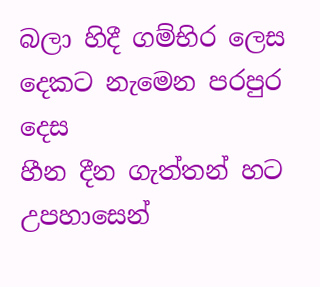බලා හිදී ගම්භිර ලෙස දෙකට නැමෙන පරපුර දෙස
හීන දීන ගැත්තන් හට උපහාසෙන්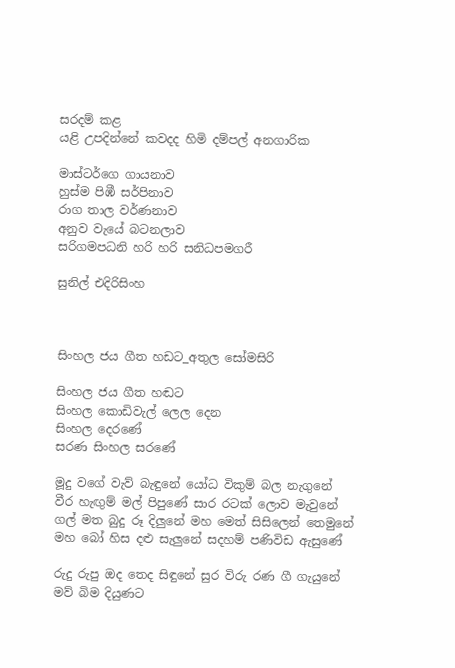සරදම් කළ
යළි උපදින්නේ කවදද හිමි දම්පල් අනගාරික

මාස්ටර්ගෙ ගායනාව
හුස්ම පිඹී සර්පිනාව
රාග තාල වර්ණනාව
අනුව වැයේ බටනලාව
සරිගමපධනි හරි හරි සනිධපමගරී

සුනිල් එදිරිසිංහ



සිංහල ජය ගීත හඩට_අතුල සෝමසිරි

සිංහල ජය ගීත හඬට
සිංහල කොඩිවැල් ලෙල දෙන
සිංහල දෙරණේ
සරණ සිංහල සරණේ

මූදු වගේ වැව් බැඳුනේ යෝධ විකුම් බල නැගුනේ
වීර හැඟුම් මල් පිපුණේ සාර රටක් ලොව මැවුනේ
ගල් මත බුදු රූ දිලුනේ මහ මෙත් සිසිලෙන් තෙමුනේ
මහ බෝ හිස දළු සැලුනේ සදහම් පණිවිඩ ඇසුණේ

රුදු රුපු ඔද තෙද සිඳුනේ සුර විරු රණ ගී ගැයුනේ
මව් බිම දියුණට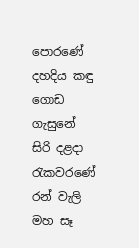පොරණේ දහදිය කඳු ගොඩ ගැසුනේ
සිරි දළදා රැකවරණේ රන් වැලි මහ සෑ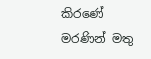කිරණේ
මරණින් මතු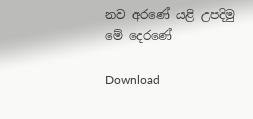නව අරණේ යළි උපදිමු මේ දෙරණේ

Download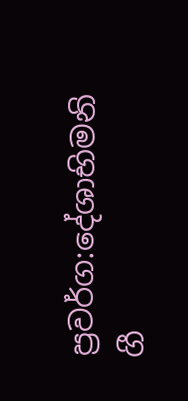ප්‍රවර්ග:දේශාභිමනි ගී